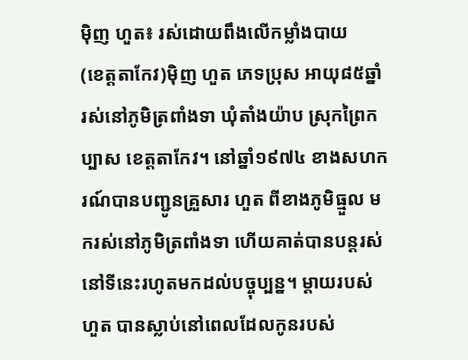ម៉ិញ ហួត៖ រស់ដោយពឹងលើកម្លាំងបាយ
(ខេត្តតាកែវ)ម៉ិញ ហួត ភេទប្រុស អាយុ៨៥ឆ្នាំ រស់នៅភូមិត្រពាំងទា ឃុំតាំងយ៉ាប ស្រុកព្រៃកប្បាស ខេត្តតាកែវ។ នៅឆ្នាំ១៩៧៤ ខាងសហករណ៍បានបញ្ជូនគ្រួសារ ហួត ពីខាងភូមិធ្មួល មករស់នៅភូមិត្រពាំងទា ហើយគាត់បានបន្តរស់នៅទីនេះរហូតមកដល់បច្ចុប្បន្ន។ ម្ដាយរបស់ ហួត បានស្លាប់នៅពេលដែលកូនរបស់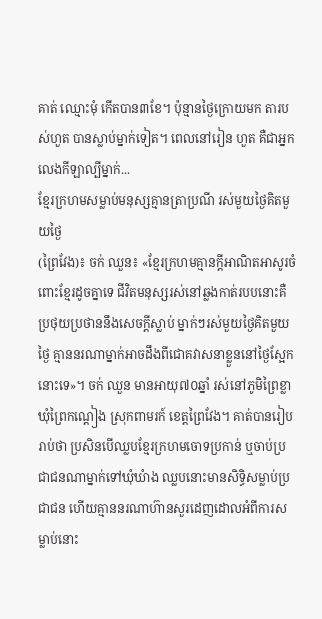គាត់ ឈ្មោះមុំ កើតបាន៣ខែ។ ប៉ុន្មានថ្ងៃក្រោយមក តារបស់ហួត បានស្លាប់ម្នាក់ទៀត។ ពេលនៅរៀន ហួត គឺជាអ្នកលេងកីឡាល្បីម្នាក់...
ខ្មែរក្រហមសម្លាប់មនុស្សគ្មានត្រាប្រណី រស់មួយថ្ងៃគិតមួយថ្ងៃ
(ព្រៃវែង)៖ ចក់ ឈួន៖ «ខ្មែរក្រហមគ្មានក្តីអាណិតអាសូរចំពោះខ្មែរដូចគ្នាទេ ជីវិតមនុស្សរស់នៅឆ្លងកាត់របបនោះគឺប្រថុយប្រថាននឹងសេចក្តីស្លាប់ ម្នាក់ៗរស់មួយថ្ងៃគិតមួយថ្ងៃ គ្មាននរណាម្នាក់អាចដឹងពីជោគវាសនាខ្លួននៅថ្ងៃស្អែកនោះទេ»។ ចក់ ឈួន មានអាយុ៧០ឆ្នាំ រស់នៅភូមិព្រៃខ្លា ឃុំព្រៃកណ្តៀង ស្រុកពាមរក៍ ខេត្តព្រៃវែង។ គាត់បានរៀបរាប់ថា ប្រសិនបើឈ្លបខ្មែរក្រហមចោទប្រកាន់ ឬចាប់ប្រជាជនណាម្នាក់ទៅឃុំឃំាង ឈ្លបនោះមានសិទ្ធិសម្លាប់ប្រជាជន ហើយគ្មាននរណាហ៊ានសួរដេញដោលអំពីការសម្លាប់នោះ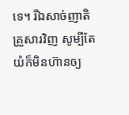ទេ។ រីឯសាច់ញាតិគ្រួសារវិញ សូម្បីតែយំក៏មិនហ៊ានឲ្យ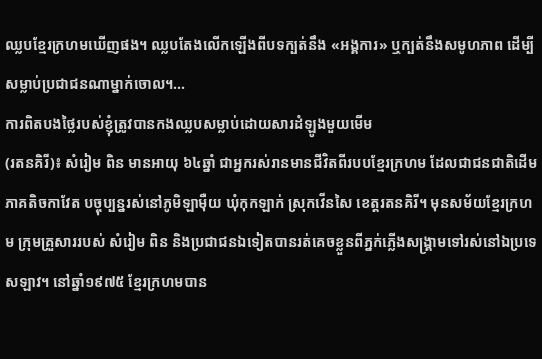ឈ្លបខ្មែរក្រហមឃើញផង។ ឈ្លបតែងលើកឡើងពីបទក្បត់នឹង «អង្គការ» ឬក្បត់នឹងសមូហភាព ដើម្បីសម្លាប់ប្រជាជនណាម្នាក់ចោល។...
ការពិតបងថ្លៃរបស់ខ្ញុំត្រូវបានកងឈ្លបសម្លាប់ដោយសារដំឡូងមួយមើម
(រតនគិរី)៖ សំរៀម ពិន មានអាយុ ៦៤ឆ្នាំ ជាអ្នករស់រានមានជីវិតពីរបបខ្មែរក្រហម ដែលជាជនជាតិដើមភាគតិចកាវែត បច្ចុប្បន្នរស់នៅភូមិឡាម៉ឺយ ឃុំកុកឡាក់ ស្រុកវើនសៃ ខេត្តរតនគិរី។ មុនសម័យខ្មែរក្រហម ក្រុមគ្រួសាររបស់ សំរៀម ពិន និងប្រជាជនឯទៀតបានរត់គេចខ្លួនពីភ្នក់ភ្លើងសង្គ្រាមទៅរស់នៅឯប្រទេសឡាវ។ នៅឆ្នាំ១៩៧៥ ខ្មែរក្រហមបាន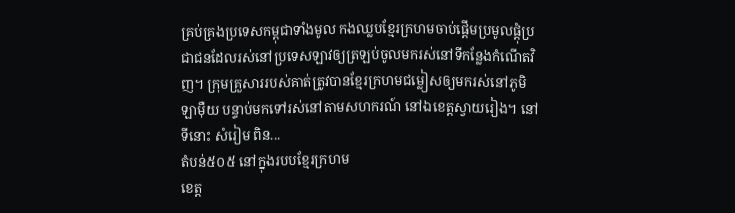គ្រប់គ្រងប្រទេសកម្ពុជាទាំងមូល កងឈ្លបខ្មែរក្រហមចាប់ផ្តើមប្រមូលផ្ដុំប្រជាជនដែលរស់នៅប្រទេសឡាវឲ្យត្រឡប់ចូលមករស់នៅទីកន្លែងកំណើតវិញ។ ក្រុមគ្រួសាររបស់គាត់ត្រូវបានខ្មែរក្រហមជម្លៀសឲ្យមករស់នៅភូមិឡាម៉ឺយ បន្ទាប់មកទៅរស់នៅតាមសហករណ៍ នៅឯខេត្តស្វាយរៀង។ នៅទីនោះ សំរៀម ពិន...
តំបន់៥០៥ នៅក្នុងរបបខ្មែរក្រហម
ខេត្ដ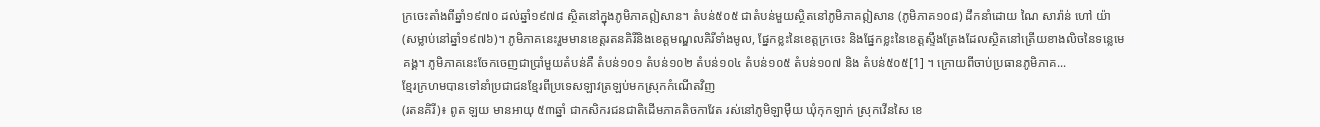ក្រចេះតាំងពីឆ្នាំ១៩៧០ ដល់ឆ្នាំ១៩៧៨ ស្ថិតនៅក្នុងភូមិភាគឦសាន។ តំបន់៥០៥ ជាតំបន់មួយស្ថិតនៅភូមិភាគឦសាន (ភូមិភាគ១០៨) ដឹកនាំដោយ ណៃ សារ៉ាន់ ហៅ យ៉ា (សម្លាប់នៅឆ្នាំ១៩៧៦)។ ភូមិភាគនេះរួមមានខេត្តរតនគិរីនិងខេត្តមណ្ឌលគិរីទាំងមូល, ផ្នែកខ្លះនៃខេត្តក្រចេះ និងផ្នែកខ្លះនៃខេត្តស្ទឹងត្រែងដែលស្ថិតនៅត្រើយខាងលិចនៃទន្លេមេគង្គ។ ភូមិភាគនេះចែកចេញជាប្រាំមួយតំបន់គឺ តំបន់១០១ តំបន់១០២ តំបន់១០៤ តំបន់១០៥ តំបន់១០៧ និង តំបន់៥០៥[1] ។ ក្រោយពីចាប់ប្រធានភូមិភាគ...
ខ្មែរក្រហមបានទៅនាំប្រជាជនខ្មែរពីប្រទេសឡាវត្រឡប់មកស្រុកកំណើតវិញ
(រតនគិរី)៖ ពូត ឡយ មានអាយុ ៥៣ឆ្នាំ ជាកសិករជនជាតិដើមភាគតិចកាវែត រស់នៅភូមិឡាម៉ឺយ ឃុំកុកឡាក់ ស្រុកវើនសៃ ខេ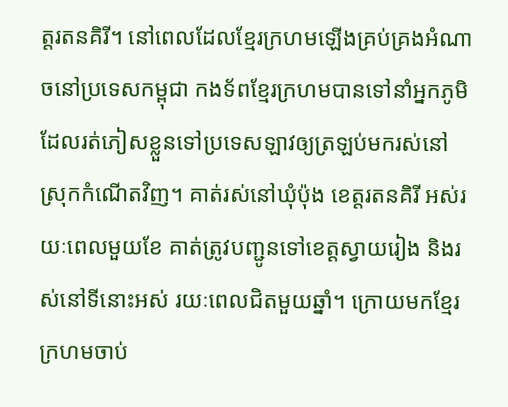ត្តរតនគិរី។ នៅពេលដែលខ្មែរក្រហមឡើងគ្រប់គ្រងអំណាចនៅប្រទេសកម្ពុជា កងទ័ពខ្មែរក្រហមបានទៅនាំអ្នកភូមិដែលរត់ភៀសខ្លួនទៅប្រទេសឡាវឲ្យត្រឡប់មករស់នៅស្រុកកំណើតវិញ។ គាត់រស់នៅឃុំប៉ុង ខេត្តរតនគិរី អស់រយៈពេលមួយខែ គាត់ត្រូវបញ្ជូនទៅខេត្តស្វាយរៀង និងរស់នៅទីនោះអស់ រយៈពេលជិតមួយឆ្នាំ។ ក្រោយមកខ្មែរក្រហមចាប់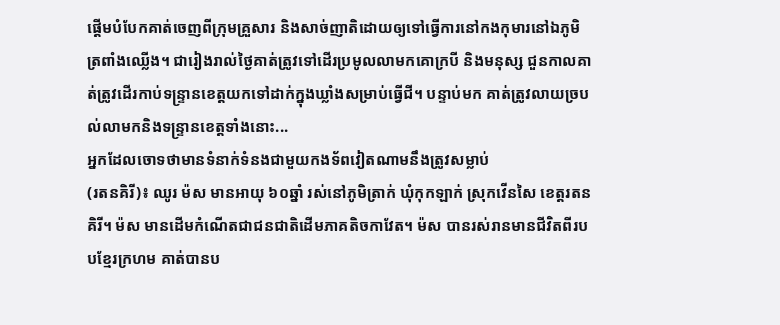ផ្តើមបំបែកគាត់ចេញពីក្រុមគ្រួសារ និងសាច់ញាតិដោយឲ្យទៅធ្វើការនៅកងកុមារនៅឯភូមិត្រពាំងឈ្លើង។ ជារៀងរាល់ថ្ងៃគាត់ត្រូវទៅដើរប្រមូលលាមកគោក្របី និងមនុស្ស ជួនកាលគាត់ត្រូវដើរកាប់ទន្រ្ទានខេត្តយកទៅដាក់ក្នុងឃ្លាំងសម្រាប់ធ្វើជី។ បន្ទាប់មក គាត់ត្រូវលាយច្របល់លាមកនិងទន្រ្ទានខេត្តទាំងនោះ...
អ្នកដែលចោទថាមានទំនាក់ទំនងជាមួយកងទ័ពវៀតណាមនឹងត្រូវសម្លាប់
(រតនគិរី)៖ ឈូរ ម៉ស មានអាយុ ៦០ឆ្នាំ រស់នៅភូមិត្រាក់ ឃុំកុកឡាក់ ស្រុកវើនសៃ ខេត្តរតនគិរី។ ម៉ស មានដើមកំណើតជាជនជាតិដើមភាគតិចកាវែត។ ម៉ស បានរស់រានមានជីវិតពីរបបខ្មែរក្រហម គាត់បានប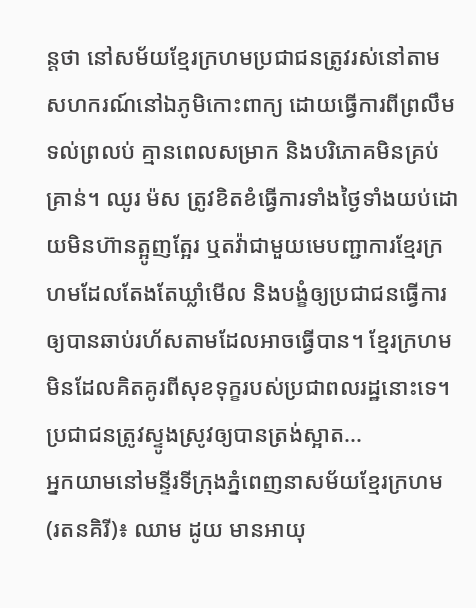ន្តថា នៅសម័យខ្មែរក្រហមប្រជាជនត្រូវរស់នៅតាមសហករណ៍នៅឯភូមិកោះពាក្យ ដោយធ្វើការពីព្រលឹមទល់ព្រលប់ គ្មានពេលសម្រាក និងបរិភោគមិនគ្រប់គ្រាន់។ ឈូរ ម៉ស ត្រូវខិតខំធ្វើការទាំងថ្ងៃទាំងយប់ដោយមិនហ៊ានត្អូញត្អែរ ឬតវ៉ាជាមួយមេបញ្ជាការខ្មែរក្រហមដែលតែងតែឃ្លាំមើល និងបង្ខំឲ្យប្រជាជនធ្វើការឲ្យបានឆាប់រហ័សតាមដែលអាចធ្វើបាន។ ខ្មែរក្រហមមិនដែលគិតគូរពីសុខទុក្ខរបស់ប្រជាពលរដ្ឋនោះទេ។ ប្រជាជនត្រូវស្ទូងស្រូវឲ្យបានត្រង់ស្អាត...
អ្នកយាមនៅមន្ទីរទីក្រុងភ្នំពេញនាសម័យខ្មែរក្រហម
(រតនគិរី)៖ ឈាម ដូយ មានអាយុ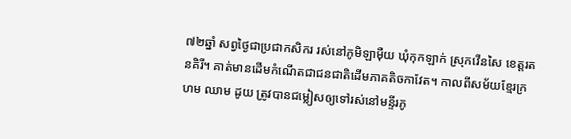៧២ឆ្នាំ សព្វថ្ងៃជាប្រជាកសិករ រស់នៅភូមិឡាម៉ឺយ ឃុំកុកឡាក់ ស្រុកវើនសៃ ខេត្តរតនគិរី។ គាត់មានដើមកំណើតជាជនជាតិដើមភាគតិចកាវែត។ កាលពីសម័យខ្មែរក្រហម ឈាម ដូយ ត្រូវបានជម្លៀសឲ្យទៅរស់នៅមន្ទីរភូ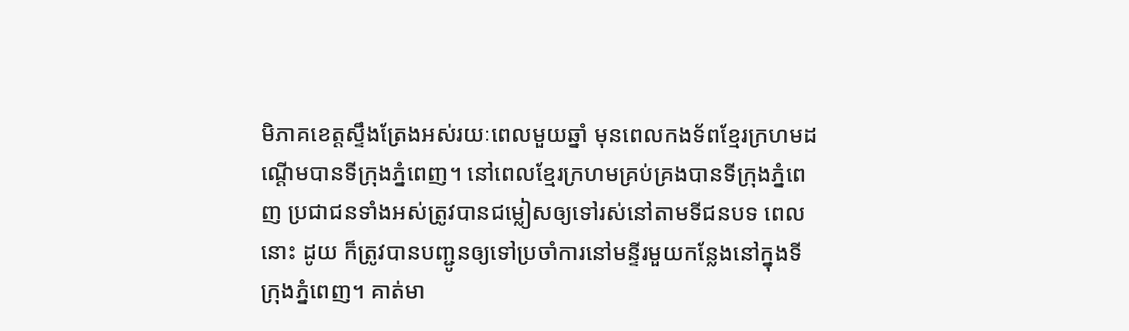មិភាគខេត្តស្ទឹងត្រែងអស់រយៈពេលមួយឆ្នាំ មុនពេលកងទ័ពខ្មែរក្រហមដណ្តើមបានទីក្រុងភ្នំពេញ។ នៅពេលខ្មែរក្រហមគ្រប់គ្រងបានទីក្រុងភ្នំពេញ ប្រជាជនទាំងអស់ត្រូវបានជម្លៀសឲ្យទៅរស់នៅតាមទីជនបទ ពេលនោះ ដូយ ក៏ត្រូវបានបញ្ជូនឲ្យទៅប្រចាំការនៅមន្ទីរមួយកន្លែងនៅក្នុងទីក្រុងភ្នំពេញ។ គាត់មា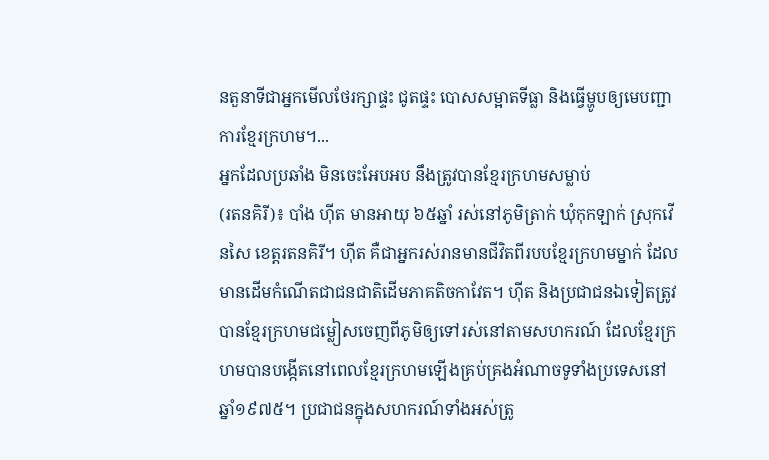នតួនាទីជាអ្នកមើលថែរក្សាផ្ទះ ជូតផ្ទះ បោសសម្អាតទីធ្លា និងធ្វើម្ហូបឲ្យមេបញ្ជាការខ្មែរក្រហម។...
អ្នកដែលប្រឆាំង មិនចេះអែបអប នឹងត្រូវបានខ្មែរក្រហមសម្លាប់
(រតនគិរី)៖ បាំង ហ៊ីត មានអាយុ ៦៥ឆ្នាំ រស់នៅភូមិត្រាក់ ឃុំកុកឡាក់ ស្រុកវើនសៃ ខេត្តរតនគិរី។ ហ៊ីត គឺជាអ្នករស់រានមានជីវិតពីរបបខ្មែរក្រហមម្នាក់ ដែលមានដើមកំណើតជាជនជាតិដើមភាគតិចកាវែត។ ហ៊ីត និងប្រជាជនឯទៀតត្រូវបានខ្មែរក្រហមជម្លៀសចេញពីភូមិឲ្យទៅរស់នៅតាមសហករណ៍ ដែលខ្មែរក្រហមបានបង្កើតនៅពេលខ្មែរក្រហមឡើងគ្រប់គ្រងអំណាចទូទាំងប្រទេសនៅឆ្នាំ១៩៧៥។ ប្រជាជនក្នុងសហករណ៍ទាំងអស់ត្រូ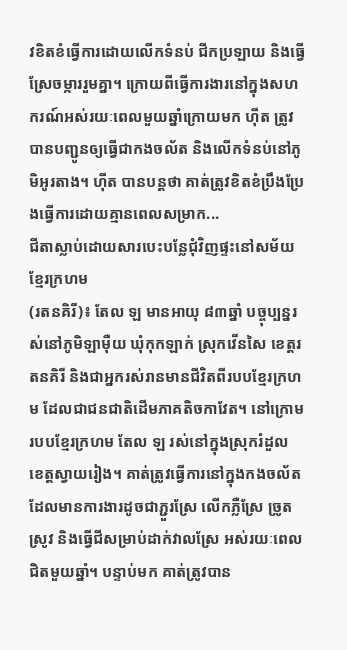វខិតខំធ្វើការដោយលើកទំនប់ ជីកប្រឡាយ និងធ្វើស្រែចម្ការរួមគ្នា។ ក្រោយពីធ្វើការងារនៅក្នុងសហករណ៍អស់រយៈពេលមួយឆ្នាំក្រោយមក ហ៊ីត ត្រូវបានបញ្ជូនឲ្យធ្វើជាកងចល័ត និងលើកទំនប់នៅភូមិអូរតាង។ ហ៊ីត បានបន្តថា គាត់ត្រូវខិតខំប្រឹងប្រែងធ្វើការដោយគ្មានពេលសម្រាក...
ជីតាស្លាប់ដោយសារបេះបន្លែជុំវិញផ្ទះនៅសម័យខ្មែរក្រហម
(រតនគិរី)៖ តែល ឡ មានអាយុ ៨៣ឆ្នាំ បច្ចុប្បន្នរស់នៅភូមិឡាម៉ឺយ ឃុំកុកឡាក់ ស្រុកវើនសៃ ខេត្តរតនគិរី និងជាអ្នករស់រានមានជីវិតពីរបបខ្មែរក្រហម ដែលជាជនជាតិដើមភាគតិចកាវែត។ នៅក្រោមរបបខ្មែរក្រហម តែល ឡ រស់នៅក្នុងស្រុករំដួល ខេត្តស្វាយរៀង។ គាត់ត្រូវធ្វើការនៅក្នុងកងចល័ត ដែលមានការងារដូចជាភ្ជួរស្រែ លើកភ្លឺស្រែ ច្រូតស្រូវ និងធ្វើជីសម្រាប់ដាក់វាលស្រែ អស់រយៈពេលជិតមួយឆ្នាំ។ បន្ទាប់មក គាត់ត្រូវបាន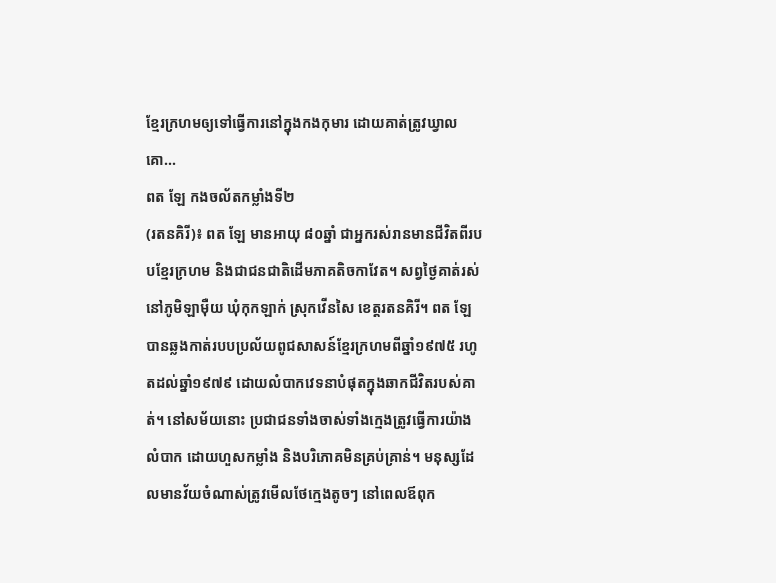ខ្មែរក្រហមឲ្យទៅធ្វើការនៅក្នុងកងកុមារ ដោយគាត់ត្រូវឃ្វាលគោ...
ពត ឡែ កងចល័តកម្លាំងទី២
(រតនគិរី)៖ ពត ឡែ មានអាយុ ៨០ឆ្នាំ ជាអ្នករស់រានមានជីវិតពីរបបខ្មែរក្រហម និងជាជនជាតិដើមភាគតិចកាវែត។ សព្វថ្ងៃគាត់រស់នៅភូមិឡាម៉ឺយ ឃុំកុកឡាក់ ស្រុកវើនសៃ ខេត្តរតនគិរី។ ពត ឡែ បានឆ្លងកាត់របបប្រល័យពូជសាសន៍ខ្មែរក្រហមពីឆ្នាំ១៩៧៥ រហូតដល់ឆ្នាំ១៩៧៩ ដោយលំបាកវេទនាបំផុតក្នុងឆាកជីវិតរបស់គាត់។ នៅសម័យនោះ ប្រជាជនទាំងចាស់ទាំងក្មេងត្រូវធ្វើការយ៉ាងលំបាក ដោយហួសកម្លាំង និងបរិភោគមិនគ្រប់គ្រាន់។ មនុស្សដែលមានវ័យចំណាស់ត្រូវមើលថែក្មេងតូចៗ នៅពេលឪពុក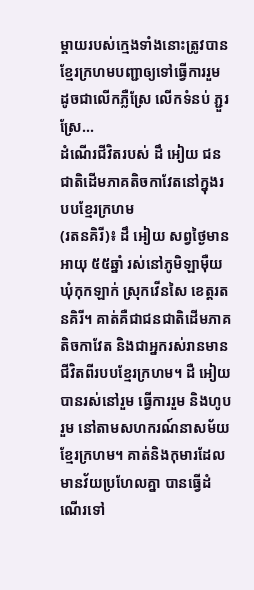ម្តាយរបស់ក្មេងទាំងនោះត្រូវបានខ្មែរក្រហមបញ្ជាឲ្យទៅធ្វើការរួម ដូចជាលើកភ្លឺស្រែ លើកទំនប់ ភ្ជួរស្រែ...
ដំណើរជីវិតរបស់ ដឹ អៀយ ជនជាតិដើមភាគតិចកាវែតនៅក្នុងរបបខ្មែរក្រហម
(រតនគិរី)៖ ដឹ អៀយ សព្វថ្ងៃមានអាយុ ៥៥ឆ្នាំ រស់នៅភូមិឡាម៉ឺយ ឃុំកុកឡាក់ ស្រុកវើនសៃ ខេត្តរតនគិរី។ គាត់គឺជាជនជាតិដើមភាគតិចកាវែត និងជាអ្នករស់រានមានជីវិតពីរបបខ្មែរក្រហម។ ដឺ អៀយ បានរស់នៅរួម ធ្វើការរួម និងហូបរួម នៅតាមសហករណ៍នាសម័យខ្មែរក្រហម។ គាត់និងកុមារដែលមានវ័យប្រហែលគ្នា បានធ្វើដំណើរទៅ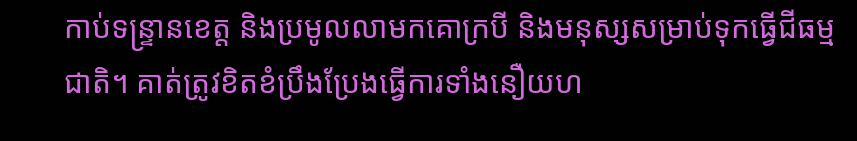កាប់ទន្រ្ទានខេត្ត និងប្រមូលលាមកគោក្របី និងមនុស្សសម្រាប់ទុកធ្វើជីធម្មជាតិ។ គាត់ត្រូវខិតខំប្រឹងប្រែងធ្វើការទាំងនឿយហ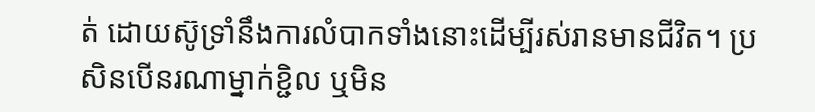ត់ ដោយស៊ូទ្រាំនឹងការលំបាកទាំងនោះដើម្បីរស់រានមានជីវិត។ ប្រសិនបើនរណាម្នាក់ខ្ជិល ឬមិន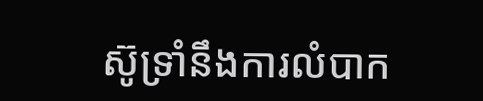ស៊ូទ្រាំនឹងការលំបាក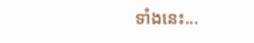ទាំងនេះ...